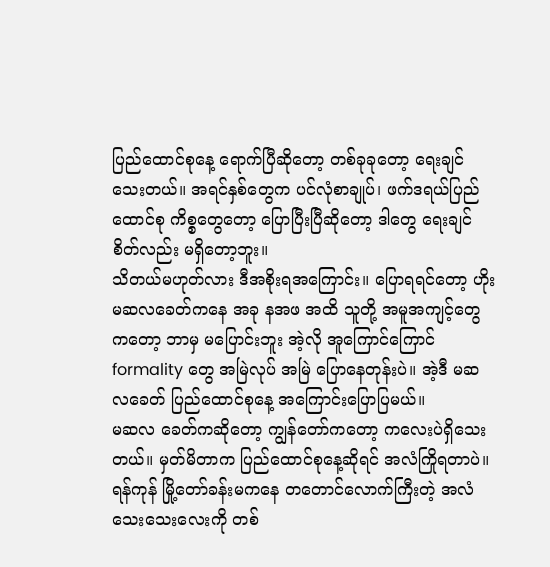ပြည်ထောင်စုနေ့ ရောက်ပြီဆိုတော့ တစ်ခုခုတော့ ရေးချင်သေးတယ်။ အရင်နှစ်တွေက ပင်လုံစာချုပ်၊ ဖက်ဒရယ်ပြည်ထောင်စု ကိစ္စတွေတော့ ပြောပြီးပြီဆိုတော့ ဒါတွေ ရေးချင်စိတ်လည်း မရှိတော့ဘူး။
သိတယ်မဟုတ်လား ဒီအစိုးရအကြောင်း။ ပြောရရင်တော့ ဟိုးမဆလခေတ်ကနေ အခု နအဖ အထိ သူတို့ အမူအကျင့်တွေကတော့ ဘာမှ မပြောင်းဘူး အဲ့လို အူကြောင်ကြောင် formality တွေ အမြဲလုပ် အမြဲ ပြောနေတုန်းပဲ။ အဲ့ဒီ မဆလခေတ် ပြည်ထောင်စုနေ့ အကြောင်းပြောပြမယ်။
မဆလ ခေတ်ကဆိုတော့ ကျွန်တော်ကတော့ ကလေးပဲရှိသေးတယ်။ မှတ်မိတာက ပြည်ထောင်စုနေ့ဆိုရင် အလံကြိုရတာပဲ။ ရန်ကုန် မြို့တော်ခန်းမကနေ တတောင်လောက်ကြီးတဲ့ အလံသေးသေးလေးကို တစ်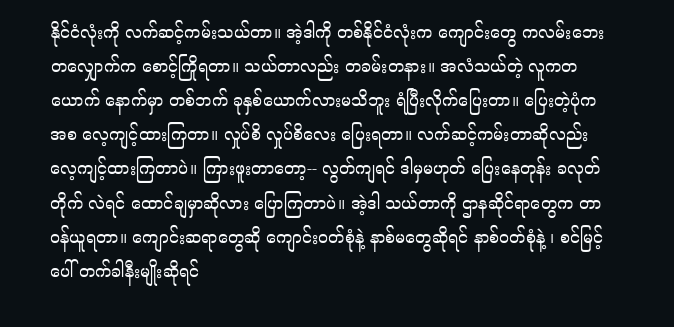နိုင်ငံလုံးကို လက်ဆင့်ကမ်းသယ်တာ။ အဲ့ဒါကို တစ်နိုင်ငံလုံးက ကျောင်းတွေ ကလမ်းဘေးတလျှောက်က စောင့်ကြိုရတာ။ သယ်တာလည်း တခမ်းတနား။ အလံသယ်တဲ့ လူကတယောက် နောက်မှာ တစ်ဘက် ခုနှစ်ယောက်လားမသိဘူး ရံပြီးလိုက်ပြေးတာ။ ပြေးတဲ့ပုံကအစ လေ့ကျင့်ထားကြတာ။ လှုပ်စိ လှုပ်စိလေး ပြေးရတာ။ လက်ဆင့်ကမ်းတာဆိုလည်း လေ့ကျင့်ထားကြတာပဲ။ ကြားဖူးတာတော့-- လွတ်ကျရင် ဒါမှမဟုတ် ပြေးနေတုန်း ခလုတ်တိုက် လဲရင် ထောင်ချမှာဆိုလား ပြောကြတာပဲ။ အဲ့ဒါ သယ်တာကို ဌာနဆိုင်ရာတွေက တာဝန်ယူရတာ။ ကျောင်းဆရာတွေဆို ကျောင်းဝတ်စုံနဲ့ နာစ်မတွေဆိုရင် နာစ်ဝတ်စုံနဲ့ ၊ စင်မြင့်ပေါ် တက်ခါနီးမျိုးဆိုရင်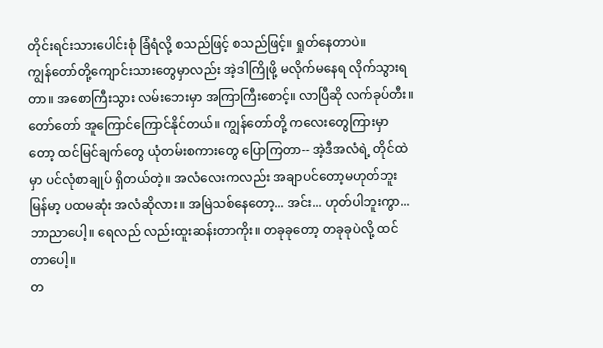တိုင်းရင်းသားပေါင်းစုံ ခြံရံလို့ စသည်ဖြင့် စသည်ဖြင့်။ ရှုတ်နေတာပဲ။
ကျွန်တော်တို့ကျောင်းသားတွေမှာလည်း အဲ့ဒါကြိုဖို့ မလိုက်မနေရ လိုက်သွားရတာ။ အစောကြီးသွား လမ်းဘေးမှာ အကြာကြီးစောင့်။ လာပြီဆို လက်ခုပ်တီး။ တော်တော် အူကြောင်ကြောင်နိုင်တယ်။ ကျွန်တော်တို့ ကလေးတွေကြားမှာတော့ ထင်မြင်ချက်တွေ ယုံတမ်းစကားတွေ ပြောကြတာ-- အဲ့ဒီအလံရဲ့ တိုင်ထဲမှာ ပင်လုံစာချုပ် ရှိတယ်တဲ့။ အလံလေးကလည်း အချာပင်တော့မဟုတ်ဘူး မြန်မာ့ ပထမဆုံး အလံဆိုလား။ အမြဲသစ်နေတော့... အင်း... ဟုတ်ပါဘူးကွာ... ဘာညာပေါ့။ ရေလည် လည်းထူးဆန်းတာကိုး။ တခုခုတော့ တခုခုပဲလို့ ထင်တာပေါ့။
တ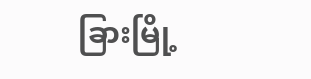ခြားမြို့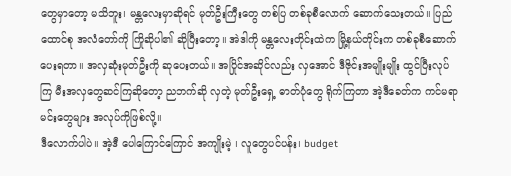တွေမှာတော့ မသိဘူး၊ မန္တလေးမှာဆိုရင် မုတ်ဦးကြီးတွေ တစ်ပြ တစ်ခုစီလောက် ဆောက်သေးတယ်။ ပြည်ထောင်စု အလံတော်ကို ကြိုဆိုပါ၏ ဆိုပြီးတော့။ အဲဒါကို မန္တလေးတိုင်းထဲက မြို့နယ်တိုင်းက တစ်ခုစီဆောက်ပေးရတာ။ အလှဆုံးမုတ်ဦးကို ဆုပေးတယ်။ အပြိုင်အဆိုင်လည်း လှအောင် ဒီဇိုင်းအမျိုးမျိုး ထွင်ပြီးလုပ်ကြ မီးအလှတွေဆင်ကြဆိုတော့ ညဘက်ဆို လှတဲ့ မုတ်ဦးရှေ့ ဓာတ်ပုံတွေ ရိုက်ကြတာ အဲ့ဒီခေတ်က ကင်မရာမင်းတွေများ အလုပ်ကိုဖြစ်လို့။
ဒီလောက်ပါပဲ။ အဲ့ဒီ ပေါကြောင်ကြောင် အကျိုးမဲ့ ၊ လူတွေပင်ပန်း၊ budget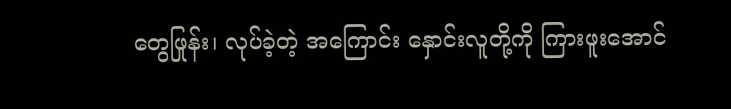တွေဖြုန်း၊ လုပ်ခဲ့တဲ့ အကြောင်း နှောင်းလူတို့ကို ကြားဖူးအောင်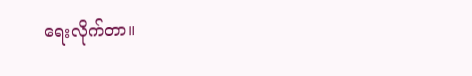ရေးလိုက်တာ။